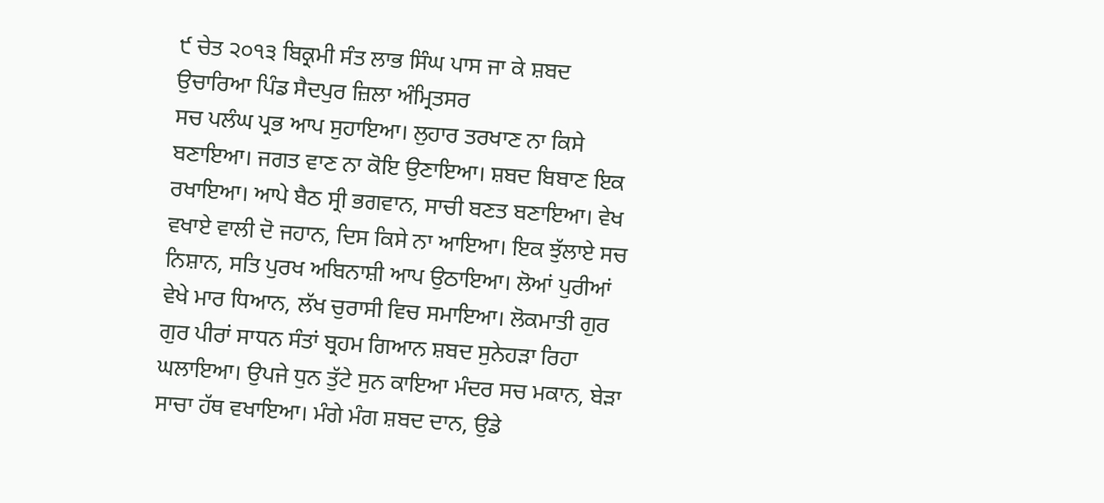੯ ਚੇਤ ੨੦੧੩ ਬਿਕ੍ਰਮੀ ਸੰਤ ਲਾਭ ਸਿੰਘ ਪਾਸ ਜਾ ਕੇ ਸ਼ਬਦ ਉਚਾਰਿਆ ਪਿੰਡ ਸੈਦਪੁਰ ਜ਼ਿਲਾ ਅੰਮ੍ਰਿਤਸਰ
ਸਚ ਪਲੰਘ ਪ੍ਰਭ ਆਪ ਸੁਹਾਇਆ। ਲੁਹਾਰ ਤਰਖਾਣ ਨਾ ਕਿਸੇ ਬਣਾਇਆ। ਜਗਤ ਵਾਣ ਨਾ ਕੋਇ ਉਣਾਇਆ। ਸ਼ਬਦ ਬਿਬਾਣ ਇਕ ਰਖਾਇਆ। ਆਪੇ ਬੈਠ ਸ੍ਰੀ ਭਗਵਾਨ, ਸਾਚੀ ਬਣਤ ਬਣਾਇਆ। ਵੇਖ ਵਖਾਏ ਵਾਲੀ ਦੋ ਜਹਾਨ, ਦਿਸ ਕਿਸੇ ਨਾ ਆਇਆ। ਇਕ ਝੁੱਲਾਏ ਸਚ ਨਿਸ਼ਾਨ, ਸਤਿ ਪੁਰਖ ਅਬਿਨਾਸ਼ੀ ਆਪ ਉਠਾਇਆ। ਲੋਆਂ ਪੁਰੀਆਂ ਵੇਖੇ ਮਾਰ ਧਿਆਨ, ਲੱਖ ਚੁਰਾਸੀ ਵਿਚ ਸਮਾਇਆ। ਲੋਕਮਾਤੀ ਗੁਰ ਗੁਰ ਪੀਰਾਂ ਸਾਧਨ ਸੰਤਾਂ ਬ੍ਰਹਮ ਗਿਆਨ ਸ਼ਬਦ ਸੁਨੇਹੜਾ ਰਿਹਾ ਘਲਾਇਆ। ਉਪਜੇ ਧੁਨ ਤੁੱਟੇ ਸੁਨ ਕਾਇਆ ਮੰਦਰ ਸਚ ਮਕਾਨ, ਬੇੜਾ ਸਾਚਾ ਹੱਥ ਵਖਾਇਆ। ਮੰਗੇ ਮੰਗ ਸ਼ਬਦ ਦਾਨ, ਉਡੇ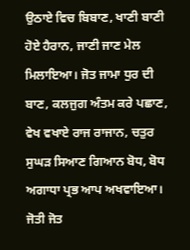ਉਠਾਏ ਵਿਚ ਬਿਬਾਣ, ਖਾਣੀ ਬਾਣੀ ਹੋਏ ਹੈਰਾਨ, ਜਾਣੀ ਜਾਣ ਮੇਲ ਮਿਲਾਇਆ। ਜੋਤ ਜਾਮਾ ਧੁਰ ਦੀ ਬਾਣ, ਕਲਜੁਗ ਅੰਤਮ ਕਰੇ ਪਛਾਣ, ਵੇਖ ਵਖਾਏ ਰਾਜ ਰਾਜਾਨ, ਚਤੁਰ ਸੁਘੜ ਸਿਆਣ ਗਿਆਨ ਬੋਧ, ਬੋਧ ਅਗਾਧਾ ਪ੍ਰਭ ਆਪ ਅਖਵਾਇਆ। ਜੋਤੀ ਜੋਤ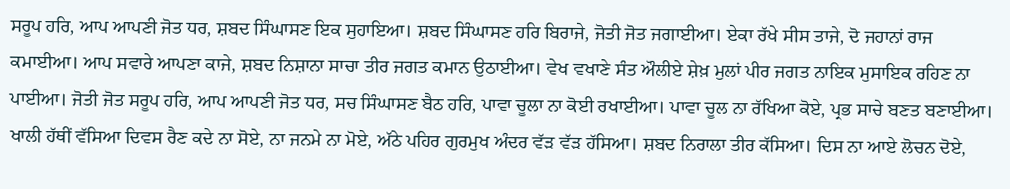ਸਰੂਪ ਹਰਿ, ਆਪ ਆਪਣੀ ਜੋਤ ਧਰ, ਸ਼ਬਦ ਸਿੰਘਾਸਣ ਇਕ ਸੁਹਾਇਆ। ਸ਼ਬਦ ਸਿੰਘਾਸਣ ਹਰਿ ਬਿਰਾਜੇ, ਜੋਤੀ ਜੋਤ ਜਗਾਈਆ। ਏਕਾ ਰੱਖੇ ਸੀਸ ਤਾਜੇ, ਦੋ ਜਹਾਨਾਂ ਰਾਜ ਕਮਾਈਆ। ਆਪ ਸਵਾਰੇ ਆਪਣਾ ਕਾਜੇ, ਸ਼ਬਦ ਨਿਸ਼ਾਨਾ ਸਾਚਾ ਤੀਰ ਜਗਤ ਕਮਾਨ ਉਠਾਈਆ। ਵੇਖ ਵਖਾਣੇ ਸੰਤ ਔਲੀਏ ਸ਼ੇਖ਼ ਮੁਲਾਂ ਪੀਰ ਜਗਤ ਨਾਇਕ ਮੁਸਾਇਕ ਰਹਿਣ ਨਾ ਪਾਈਆ। ਜੋਤੀ ਜੋਤ ਸਰੂਪ ਹਰਿ, ਆਪ ਆਪਣੀ ਜੋਤ ਧਰ, ਸਚ ਸਿੰਘਾਸਣ ਬੈਠ ਹਰਿ, ਪਾਵਾ ਚੂਲਾ ਨਾ ਕੋਈ ਰਖਾਈਆ। ਪਾਵਾ ਚੂਲ ਨਾ ਰੱਖਿਆ ਕੋਏ, ਪ੍ਰਭ ਸਾਚੇ ਬਣਤ ਬਣਾਈਆ। ਖਾਲੀ ਹੱਥੀਂ ਵੱਸਿਆ ਦਿਵਸ ਰੈਣ ਕਦੇ ਨਾ ਸੋਏ, ਨਾ ਜਨਮੇ ਨਾ ਮੋਏ, ਅੱਠੇ ਪਹਿਰ ਗੁਰਮੁਖ ਅੰਦਰ ਵੱੜ ਵੱੜ ਹੱਸਿਆ। ਸ਼ਬਦ ਨਿਰਾਲਾ ਤੀਰ ਕੱਸਿਆ। ਦਿਸ ਨਾ ਆਏ ਲੋਚਨ ਦੋਏ,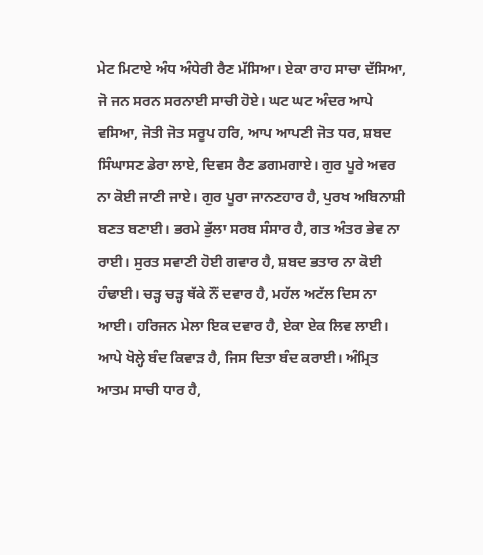ਮੇਟ ਮਿਟਾਏ ਅੰਧ ਅੰਧੇਰੀ ਰੈਣ ਮੱਸਿਆ। ਏਕਾ ਰਾਹ ਸਾਚਾ ਦੱਸਿਆ, ਜੋ ਜਨ ਸਰਨ ਸਰਨਾਈ ਸਾਚੀ ਹੋਏ। ਘਟ ਘਟ ਅੰਦਰ ਆਪੇ ਵਸਿਆ, ਜੋਤੀ ਜੋਤ ਸਰੂਪ ਹਰਿ, ਆਪ ਆਪਣੀ ਜੋਤ ਧਰ, ਸ਼ਬਦ ਸਿੰਘਾਸਣ ਡੇਰਾ ਲਾਏ, ਦਿਵਸ ਰੈਣ ਡਗਮਗਾਏ। ਗੁਰ ਪੂਰੇ ਅਵਰ ਨਾ ਕੋਈ ਜਾਣੀ ਜਾਏ। ਗੁਰ ਪੂਰਾ ਜਾਨਣਹਾਰ ਹੈ, ਪੁਰਖ ਅਬਿਨਾਸ਼ੀ ਬਣਤ ਬਣਾਈ। ਭਰਮੇ ਭੁੱਲਾ ਸਰਬ ਸੰਸਾਰ ਹੈ, ਗਤ ਅੰਤਰ ਭੇਵ ਨਾ ਰਾਈ। ਸੁਰਤ ਸਵਾਣੀ ਹੋਈ ਗਵਾਰ ਹੈ, ਸ਼ਬਦ ਭਤਾਰ ਨਾ ਕੋਈ ਹੰਢਾਈ। ਚੜ੍ਹ ਚੜ੍ਹ ਥੱਕੇ ਨੌਂ ਦਵਾਰ ਹੈ, ਮਹੱਲ ਅਟੱਲ ਦਿਸ ਨਾ ਆਈ। ਹਰਿਜਨ ਮੇਲਾ ਇਕ ਦਵਾਰ ਹੈ, ਏਕਾ ਏਕ ਲਿਵ ਲਾਈ। ਆਪੇ ਖੋਲ੍ਹੇ ਬੰਦ ਕਿਵਾੜ ਹੈ, ਜਿਸ ਦਿਤਾ ਬੰਦ ਕਰਾਈ। ਅੰਮ੍ਰਿਤ ਆਤਮ ਸਾਚੀ ਧਾਰ ਹੈ,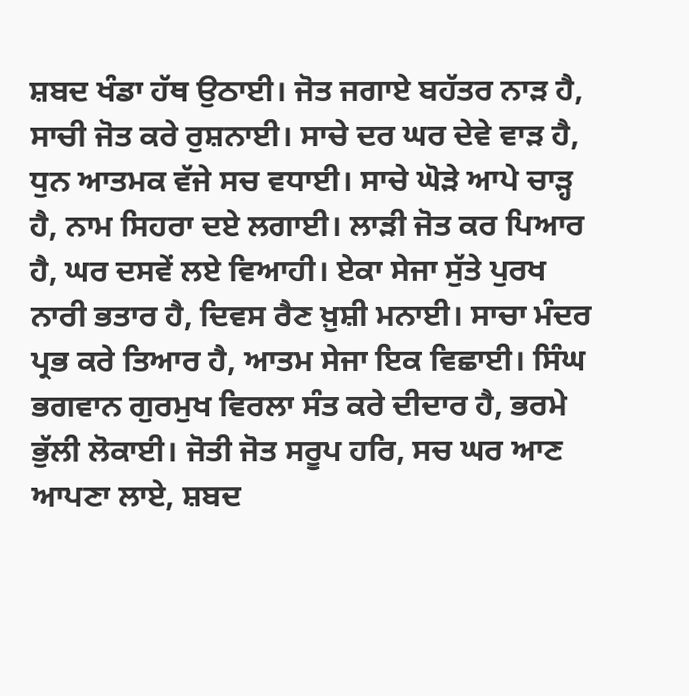ਸ਼ਬਦ ਖੰਡਾ ਹੱਥ ਉਠਾਈ। ਜੋਤ ਜਗਾਏ ਬਹੱਤਰ ਨਾੜ ਹੈ, ਸਾਚੀ ਜੋਤ ਕਰੇ ਰੁਸ਼ਨਾਈ। ਸਾਚੇ ਦਰ ਘਰ ਦੇਵੇ ਵਾੜ ਹੈ, ਧੁਨ ਆਤਮਕ ਵੱਜੇ ਸਚ ਵਧਾਈ। ਸਾਚੇ ਘੋੜੇ ਆਪੇ ਚਾੜ੍ਹ ਹੈ, ਨਾਮ ਸਿਹਰਾ ਦਏ ਲਗਾਈ। ਲਾੜੀ ਜੋਤ ਕਰ ਪਿਆਰ ਹੈ, ਘਰ ਦਸਵੇਂ ਲਏ ਵਿਆਹੀ। ਏਕਾ ਸੇਜਾ ਸੁੱਤੇ ਪੁਰਖ ਨਾਰੀ ਭਤਾਰ ਹੈ, ਦਿਵਸ ਰੈਣ ਖ਼ੁਸ਼ੀ ਮਨਾਈ। ਸਾਚਾ ਮੰਦਰ ਪ੍ਰਭ ਕਰੇ ਤਿਆਰ ਹੈ, ਆਤਮ ਸੇਜਾ ਇਕ ਵਿਛਾਈ। ਸਿੰਘ ਭਗਵਾਨ ਗੁਰਮੁਖ ਵਿਰਲਾ ਸੰਤ ਕਰੇ ਦੀਦਾਰ ਹੈ, ਭਰਮੇ ਭੁੱਲੀ ਲੋਕਾਈ। ਜੋਤੀ ਜੋਤ ਸਰੂਪ ਹਰਿ, ਸਚ ਘਰ ਆਣ ਆਪਣਾ ਲਾਏ, ਸ਼ਬਦ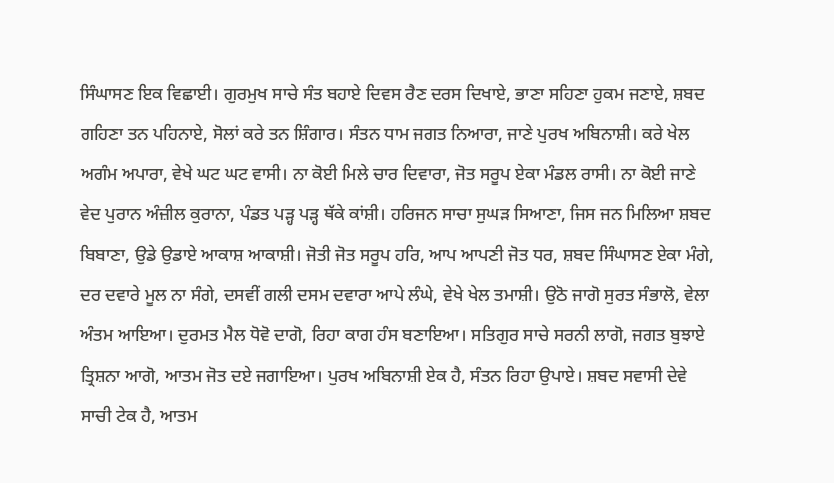ਸਿੰਘਾਸਣ ਇਕ ਵਿਛਾਈ। ਗੁਰਮੁਖ ਸਾਚੇ ਸੰਤ ਬਹਾਏ ਦਿਵਸ ਰੈਣ ਦਰਸ ਦਿਖਾਏ, ਭਾਣਾ ਸਹਿਣਾ ਹੁਕਮ ਜਣਾਏ, ਸ਼ਬਦ ਗਹਿਣਾ ਤਨ ਪਹਿਨਾਏ, ਸੋਲਾਂ ਕਰੇ ਤਨ ਸ਼ਿੰਗਾਰ। ਸੰਤਨ ਧਾਮ ਜਗਤ ਨਿਆਰਾ, ਜਾਣੇ ਪੁਰਖ ਅਬਿਨਾਸ਼ੀ। ਕਰੇ ਖੇਲ ਅਗੰਮ ਅਪਾਰਾ, ਵੇਖੇ ਘਟ ਘਟ ਵਾਸੀ। ਨਾ ਕੋਈ ਮਿਲੇ ਚਾਰ ਦਿਵਾਰਾ, ਜੋਤ ਸਰੂਪ ਏਕਾ ਮੰਡਲ ਰਾਸੀ। ਨਾ ਕੋਈ ਜਾਣੇ ਵੇਦ ਪੁਰਾਨ ਅੰਜ਼ੀਲ ਕੁਰਾਨਾ, ਪੰਡਤ ਪੜ੍ਹ ਪੜ੍ਹ ਥੱਕੇ ਕਾਂਸ਼ੀ। ਹਰਿਜਨ ਸਾਚਾ ਸੁਘੜ ਸਿਆਣਾ, ਜਿਸ ਜਨ ਮਿਲਿਆ ਸ਼ਬਦ ਬਿਬਾਣਾ, ਉਡੇ ਉਡਾਏ ਆਕਾਸ਼ ਆਕਾਸ਼ੀ। ਜੋਤੀ ਜੋਤ ਸਰੂਪ ਹਰਿ, ਆਪ ਆਪਣੀ ਜੋਤ ਧਰ, ਸ਼ਬਦ ਸਿੰਘਾਸਣ ਏਕਾ ਮੰਗੇ, ਦਰ ਦਵਾਰੇ ਮੂਲ ਨਾ ਸੰਗੇ, ਦਸਵੀਂ ਗਲੀ ਦਸਮ ਦਵਾਰਾ ਆਪੇ ਲੰਘੇ, ਵੇਖੇ ਖੇਲ ਤਮਾਸ਼ੀ। ਉਠੋ ਜਾਗੋ ਸੁਰਤ ਸੰਭਾਲੋ, ਵੇਲਾ ਅੰਤਮ ਆਇਆ। ਦੁਰਮਤ ਮੈਲ ਧੋਵੋ ਦਾਗੋ, ਰਿਹਾ ਕਾਗ ਹੰਸ ਬਣਾਇਆ। ਸਤਿਗੁਰ ਸਾਚੇ ਸਰਨੀ ਲਾਗੋ, ਜਗਤ ਬੁਝਾਏ ਤ੍ਰਿਸ਼ਨਾ ਆਗੋ, ਆਤਮ ਜੋਤ ਦਏ ਜਗਾਇਆ। ਪੁਰਖ ਅਬਿਨਾਸ਼ੀ ਏਕ ਹੈ, ਸੰਤਨ ਰਿਹਾ ਉਪਾਏ। ਸ਼ਬਦ ਸਵਾਸੀ ਦੇਵੇ ਸਾਚੀ ਟੇਕ ਹੈ, ਆਤਮ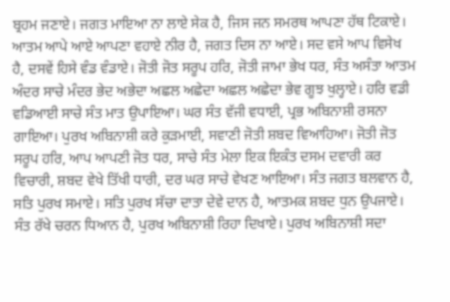ਬ੍ਰਹਮ ਜਣਾਏ। ਜਗਤ ਮਾਇਆ ਨਾ ਲਾਏ ਸੇਕ ਹੈ, ਜਿਸ ਜਨ ਸਮਰਥ ਆਪਣਾ ਹੱਥ ਟਿਕਾਏ। ਆਤਮ ਆਪੇ ਆਏ ਆਪਣਾ ਵਹਾਏ ਨੀਰ ਹੈ, ਜਗਤ ਦਿਸ ਨਾ ਆਏ। ਸਦ ਵਸੇ ਆਪ ਵਿਸੇਖ ਹੈ, ਦਸਵੇਂ ਹਿਸੇ ਵੰਡ ਵੰਡਾਏ। ਜੋਤੀ ਜੋਤ ਸਰੂਪ ਹਰਿ, ਜੋਤੀ ਜਾਮਾ ਭੇਖ ਧਰ, ਸੰਤ ਅਸੰਤਾ ਆਤਮ ਅੰਦਰ ਸਾਚੇ ਮੰਦਰ ਭੇਦ ਅਭੇਦਾ ਅਛਲ ਅਛੇਦਾ ਅਛਲ ਅਛੇਦਾ ਭੇਵ ਗੂਝ ਖੁਲ੍ਹਾਏ। ਹਰਿ ਵਡੀ ਵਡਿਆਈ ਸਾਚੇ ਸੰਤ ਮਾਤ ਉਪਾਇਆ। ਘਰ ਸੰਤ ਵੱਜੀ ਵਧਾਈ, ਪ੍ਰਭ ਅਬਿਨਾਸ਼ੀ ਰਸਨਾ ਗਾਇਆ। ਪੁਰਖ ਅਬਿਨਾਸ਼ੀ ਕਰੇ ਕੁੜਮਾਈ, ਸਵਾਣੀ ਜੋਤੀ ਸ਼ਬਦ ਵਿਆਹਿਆ। ਜੋਤੀ ਜੋਤ ਸਰੂਪ ਹਰਿ, ਆਪ ਆਪਣੀ ਜੋਤ ਧਰ, ਸਾਚੇ ਸੰਤ ਮੇਲਾ ਇਕ ਇਕੰਤ ਦਸਮ ਦਵਾਰੀ ਕਰ ਵਿਚਾਰੀ, ਸ਼ਬਦ ਵੇਖੇ ਤਿੱਖੀ ਧਾਰੀ, ਦਰ ਘਰ ਸਾਚੇ ਵੇਖਣ ਆਇਆ। ਸੰਤ ਜਗਤ ਬਲਵਾਨ ਹੈ, ਸਤਿ ਪੁਰਖ ਸਮਾਏ। ਸਤਿ ਪੁਰਖ ਸੱਚਾ ਦਾਤਾ ਦੇਵੇ ਦਾਨ ਹੈ, ਆਤਮਕ ਸ਼ਬਦ ਧੁਨ ਉਪਜਾਏ। ਸੰਤ ਰੱਖੇ ਚਰਨ ਧਿਆਨ ਹੈ, ਪੁਰਖ ਅਬਿਨਾਸ਼ੀ ਰਿਹਾ ਦਿਖਾਏ। ਪੁਰਖ ਅਬਿਨਾਸ਼ੀ ਸਦਾ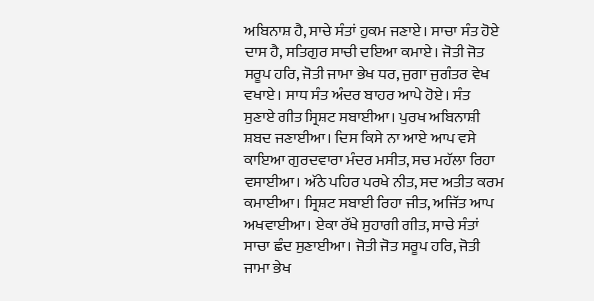ਅਬਿਨਾਸ਼ ਹੈ, ਸਾਚੇ ਸੰਤਾਂ ਹੁਕਮ ਜਣਾਏ। ਸਾਚਾ ਸੰਤ ਹੋਏ ਦਾਸ ਹੈ, ਸਤਿਗੁਰ ਸਾਚੀ ਦਇਆ ਕਮਾਏ। ਜੋਤੀ ਜੋਤ ਸਰੂਪ ਹਰਿ, ਜੋਤੀ ਜਾਮਾ ਭੇਖ ਧਰ, ਜੁਗਾ ਜੁਗੰਤਰ ਵੇਖ ਵਖਾਏ। ਸਾਧ ਸੰਤ ਅੰਦਰ ਬਾਹਰ ਆਪੇ ਹੋਏ। ਸੰਤ ਸੁਣਾਏ ਗੀਤ ਸ੍ਰਿਸ਼ਟ ਸਬਾਈਆ। ਪੁਰਖ ਅਬਿਨਾਸ਼ੀ ਸ਼ਬਦ ਜਣਾਈਆ। ਦਿਸ ਕਿਸੇ ਨਾ ਆਏ ਆਪ ਵਸੇ ਕਾਇਆ ਗੁਰਦਵਾਰਾ ਮੰਦਰ ਮਸੀਤ, ਸਚ ਮਹੱਲਾ ਰਿਹਾ ਵਸਾਈਆ। ਅੱਠੇ ਪਹਿਰ ਪਰਖੇ ਨੀਤ, ਸਦ ਅਤੀਤ ਕਰਮ ਕਮਾਈਆ। ਸ੍ਰਿਸ਼ਟ ਸਬਾਈ ਰਿਹਾ ਜੀਤ, ਅਜਿੱਤ ਆਪ ਅਖਵਾਈਆ। ਏਕਾ ਰੱਖੇ ਸੁਹਾਗੀ ਗੀਤ, ਸਾਚੇ ਸੰਤਾਂ ਸਾਚਾ ਛੰਦ ਸੁਣਾਈਆ। ਜੋਤੀ ਜੋਤ ਸਰੂਪ ਹਰਿ, ਜੋਤੀ ਜਾਮਾ ਭੇਖ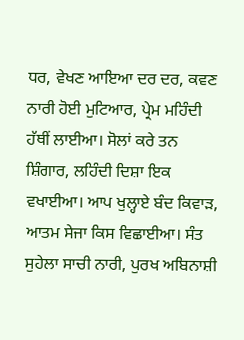ਧਰ, ਵੇਖਣ ਆਇਆ ਦਰ ਦਰ, ਕਵਣ ਨਾਰੀ ਹੋਈ ਮੁਟਿਆਰ, ਪ੍ਰੇਮ ਮਹਿੰਦੀ ਹੱਥੀਂ ਲਾਈਆ। ਸੋਲਾਂ ਕਰੇ ਤਨ ਸ਼ਿੰਗਾਰ, ਲਹਿੰਦੀ ਦਿਸ਼ਾ ਇਕ ਵਖਾਈਆ। ਆਪ ਖੁਲ੍ਹਾਏ ਬੰਦ ਕਿਵਾੜ, ਆਤਮ ਸੇਜਾ ਕਿਸ ਵਿਛਾਈਆ। ਸੰਤ ਸੁਹੇਲਾ ਸਾਚੀ ਨਾਰੀ, ਪੁਰਖ ਅਬਿਨਾਸ਼ੀ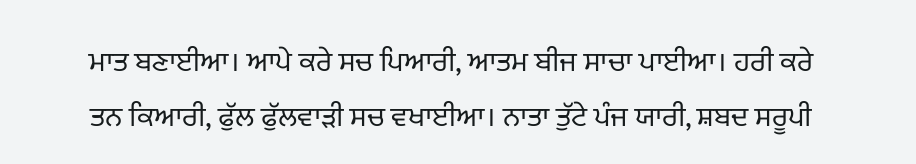ਮਾਤ ਬਣਾਈਆ। ਆਪੇ ਕਰੇ ਸਚ ਪਿਆਰੀ, ਆਤਮ ਬੀਜ ਸਾਚਾ ਪਾਈਆ। ਹਰੀ ਕਰੇ ਤਨ ਕਿਆਰੀ, ਫੁੱਲ ਫੁੱਲਵਾੜੀ ਸਚ ਵਖਾਈਆ। ਨਾਤਾ ਤੁੱਟੇ ਪੰਜ ਯਾਰੀ, ਸ਼ਬਦ ਸਰੂਪੀ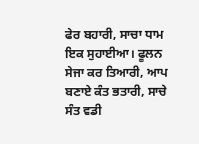ਫੇਰ ਬਹਾਰੀ, ਸਾਚਾ ਧਾਮ ਇਕ ਸੁਹਾਈਆ। ਫੂਲਨ ਸੇਜਾ ਕਰ ਤਿਆਰੀ, ਆਪ ਬਣਾਏ ਕੰਤ ਭਤਾਰੀ, ਸਾਚੇ ਸੰਤ ਵਡੀ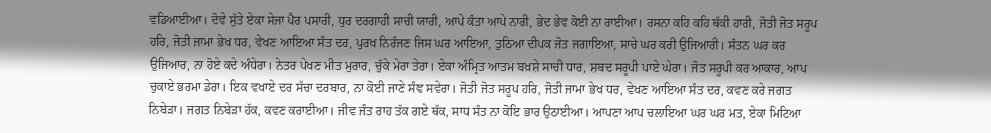ਵਡਿਆਈਆ। ਦੋਵੇ ਸੁੱਤੇ ਏਕਾ ਸੇਜਾ ਪੈਰ ਪਸਾਰੀ, ਧੁਰ ਦਰਗਾਹੀ ਸਾਚੀ ਯਾਰੀ, ਆਪੇ ਕੰਤਾ ਆਪੇ ਨਾਰੀ, ਭੇਦ ਭੇਵ ਕੋਈ ਨਾ ਰਾਈਆ। ਰਸਨਾ ਕਹਿ ਕਹਿ ਥੱਕੀ ਹਾਰੀ, ਜੋਤੀ ਜੋਤ ਸਰੂਪ ਹਰਿ, ਜੋਤੀ ਜਾਮਾ ਭੇਖ ਧਰ, ਵੇਖਣ ਆਇਆ ਸੰਤ ਦਰ, ਪੁਰਖ ਨਿਰੰਜਣ ਜਿਸ ਘਰ ਆਇਆ, ਤੁਠਿਆ ਦੀਪਕ ਜੋਤ ਜਗਾਇਆ, ਸਾਚੇ ਘਰ ਕਰੀ ਉਜਿਆਰੀ। ਸੰਤਨ ਘਰ ਕਰ ਉਜਿਆਰ, ਨਾ ਹੋਏ ਕਦੇ ਅੰਧੇਰਾ। ਨੇਤਰ ਪੇਖਣ ਮੀਤ ਮੁਰਾਰ, ਚੁੱਕੇ ਮੇਰਾ ਤੇਰਾ। ਏਕਾ ਅੰਮ੍ਰਿਤ ਆਤਮ ਬਖ਼ਸ਼ੇ ਸਾਚੀ ਧਾਰ, ਸ਼ਬਦ ਸਰੂਪੀ ਪਾਏ ਘੇਰਾ। ਜੋਤ ਸਰੂਪੀ ਕਰ ਆਕਾਰ, ਆਪ ਚੁਕਾਏ ਭਰਮਾ ਡੇਰਾ। ਇਕ ਵਖਾਏ ਦਰ ਸੱਚਾ ਦਰਬਾਰ, ਨਾ ਕੋਈ ਜਾਣੇ ਸੰਞ ਸਵੇਰਾ। ਜੋਤੀ ਜੋਤ ਸਰੂਪ ਹਰਿ, ਜੋਤੀ ਜਾਮਾ ਭੇਖ ਧਰ, ਵੇਖਣ ਆਇਆ ਸੰਤ ਦਰ, ਕਵਣ ਕਰੇ ਜਗਤ ਨਿਬੇੜਾ। ਜਗਤ ਨਿਬੇੜਾ ਹੱਕ, ਕਵਣ ਕਰਾਈਆ। ਜੀਵ ਜੰਤ ਰਾਹ ਤੱਕ ਗਏ ਥੱਕ, ਸਾਧ ਸੰਤ ਨਾ ਕੋਇ ਭਾਰ ਉਠਾਈਆ। ਆਪਣਾ ਆਪ ਚਲਾਇਆ ਘਰ ਘਰ ਮਤ, ਏਕਾ ਮਿਟਿਆ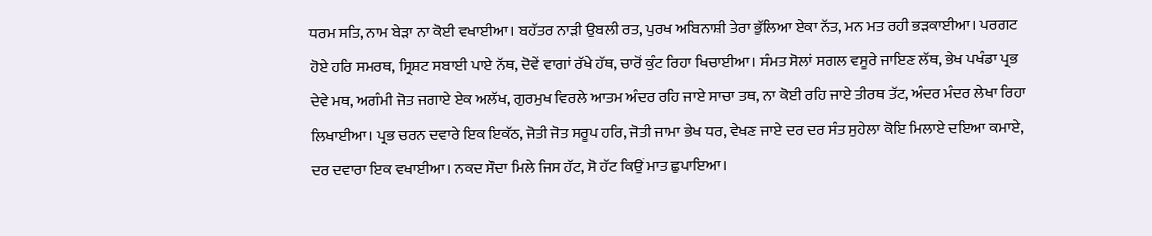ਧਰਮ ਸਤਿ, ਨਾਮ ਬੇੜਾ ਨਾ ਕੋਈ ਵਖਾਈਆ। ਬਹੱਤਰ ਨਾੜੀ ਉਬਲੀ ਰਤ, ਪੁਰਖ ਅਬਿਨਾਸ਼ੀ ਤੇਰਾ ਭੁੱਲਿਆ ਏਕਾ ਨੱਤ, ਮਨ ਮਤ ਰਹੀ ਭੜਕਾਈਆ। ਪਰਗਟ ਹੋਏ ਹਰਿ ਸਮਰਥ, ਸ੍ਰਿਸ਼ਟ ਸਬਾਈ ਪਾਏ ਨੱਥ, ਦੋਵੇਂ ਵਾਗਾਂ ਰੱਖੇ ਹੱਥ, ਚਾਰੋਂ ਕੁੰਟ ਰਿਹਾ ਖਿਚਾਈਆ। ਸੰਮਤ ਸੋਲਾਂ ਸਗਲ ਵਸੂਰੇ ਜਾਇਣ ਲੱਥ, ਭੇਖ ਪਖੰਡਾ ਪ੍ਰਭ ਦੇਵੇ ਮਥ, ਅਗੰਮੀ ਜੋਤ ਜਗਾਏ ਏਕ ਅਲੱਖ, ਗੁਰਮੁਖ ਵਿਰਲੇ ਆਤਮ ਅੰਦਰ ਰਹਿ ਜਾਏ ਸਾਚਾ ਤਥ, ਨਾ ਕੋਈ ਰਹਿ ਜਾਏ ਤੀਰਥ ਤੱਟ, ਅੰਦਰ ਮੰਦਰ ਲੇਖਾ ਰਿਹਾ ਲਿਖਾਈਆ। ਪ੍ਰਭ ਚਰਨ ਦਵਾਰੇ ਇਕ ਇਕੱਠ, ਜੋਤੀ ਜੋਤ ਸਰੂਪ ਹਰਿ, ਜੋਤੀ ਜਾਮਾ ਭੇਖ ਧਰ, ਵੇਖਣ ਜਾਏ ਦਰ ਦਰ ਸੰਤ ਸੁਹੇਲਾ ਕੋਇ ਮਿਲਾਏ ਦਇਆ ਕਮਾਏ, ਦਰ ਦਵਾਰਾ ਇਕ ਵਖਾਈਆ। ਨਕਦ ਸੌਦਾ ਮਿਲੇ ਜਿਸ ਹੱਟ, ਸੋ ਹੱਟ ਕਿਉਂ ਮਾਤ ਛੁਪਾਇਆ।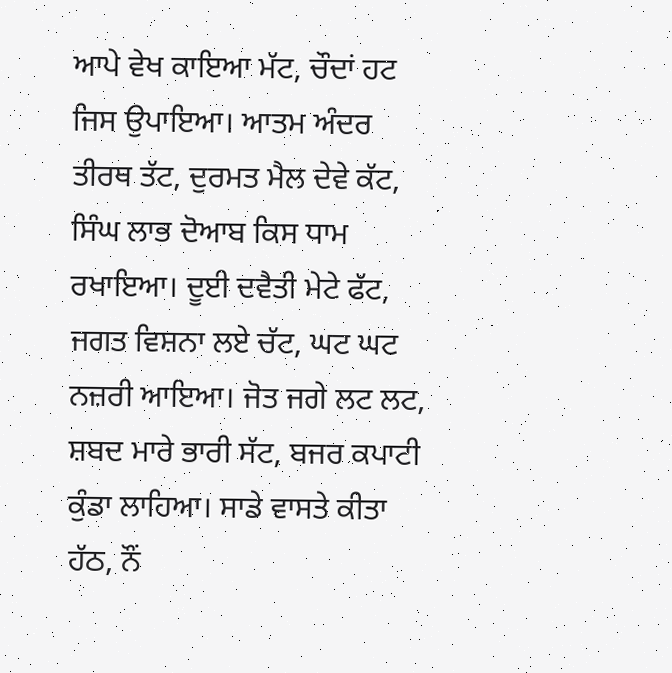ਆਪੇ ਵੇਖ ਕਾਇਆ ਮੱਟ, ਚੌਦਾਂ ਹਟ ਜਿਸ ਉਪਾਇਆ। ਆਤਮ ਅੰਦਰ ਤੀਰਥ ਤੱਟ, ਦੁਰਮਤ ਮੈਲ ਦੇਵੇ ਕੱਟ, ਸਿੰਘ ਲਾਭ ਦੋਆਬ ਕਿਸ ਧਾਮ ਰਖਾਇਆ। ਦੂਈ ਦਵੈਤੀ ਮੇਟੇ ਫੱਟ, ਜਗਤ ਵਿਸ਼ਨਾ ਲਏ ਚੱਟ, ਘਟ ਘਟ ਨਜ਼ਰੀ ਆਇਆ। ਜੋਤ ਜਗੇ ਲਟ ਲਟ, ਸ਼ਬਦ ਮਾਰੇ ਭਾਰੀ ਸੱਟ, ਬਜਰ ਕਪਾਟੀ ਕੁੰਡਾ ਲਾਹਿਆ। ਸਾਡੇ ਵਾਸਤੇ ਕੀਤਾ ਹੱਠ, ਨੌਂ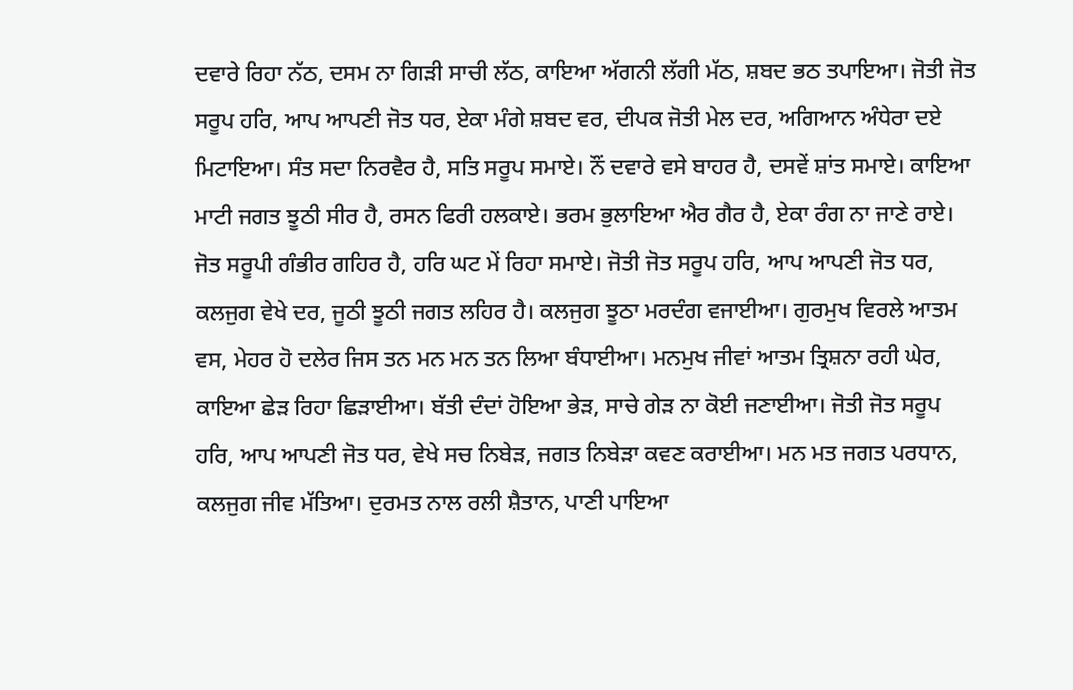ਦਵਾਰੇ ਰਿਹਾ ਨੱਠ, ਦਸਮ ਨਾ ਗਿੜੀ ਸਾਚੀ ਲੱਠ, ਕਾਇਆ ਅੱਗਨੀ ਲੱਗੀ ਮੱਠ, ਸ਼ਬਦ ਭਠ ਤਪਾਇਆ। ਜੋਤੀ ਜੋਤ ਸਰੂਪ ਹਰਿ, ਆਪ ਆਪਣੀ ਜੋਤ ਧਰ, ਏਕਾ ਮੰਗੇ ਸ਼ਬਦ ਵਰ, ਦੀਪਕ ਜੋਤੀ ਮੇਲ ਦਰ, ਅਗਿਆਨ ਅੰਧੇਰਾ ਦਏ ਮਿਟਾਇਆ। ਸੰਤ ਸਦਾ ਨਿਰਵੈਰ ਹੈ, ਸਤਿ ਸਰੂਪ ਸਮਾਏ। ਨੌਂ ਦਵਾਰੇ ਵਸੇ ਬਾਹਰ ਹੈ, ਦਸਵੇਂ ਸ਼ਾਂਤ ਸਮਾਏ। ਕਾਇਆ ਮਾਟੀ ਜਗਤ ਝੂਠੀ ਸੀਰ ਹੈ, ਰਸਨ ਫਿਰੀ ਹਲਕਾਏ। ਭਰਮ ਭੁਲਾਇਆ ਐਰ ਗੈਰ ਹੈ, ਏਕਾ ਰੰਗ ਨਾ ਜਾਣੇ ਰਾਏ। ਜੋਤ ਸਰੂਪੀ ਗੰਭੀਰ ਗਹਿਰ ਹੈ, ਹਰਿ ਘਟ ਮੇਂ ਰਿਹਾ ਸਮਾਏ। ਜੋਤੀ ਜੋਤ ਸਰੂਪ ਹਰਿ, ਆਪ ਆਪਣੀ ਜੋਤ ਧਰ, ਕਲਜੁਗ ਵੇਖੇ ਦਰ, ਜੂਠੀ ਝੂਠੀ ਜਗਤ ਲਹਿਰ ਹੈ। ਕਲਜੁਗ ਝੂਠਾ ਮਰਦੰਗ ਵਜਾਈਆ। ਗੁਰਮੁਖ ਵਿਰਲੇ ਆਤਮ ਵਸ, ਮੇਹਰ ਹੋ ਦਲੇਰ ਜਿਸ ਤਨ ਮਨ ਮਨ ਤਨ ਲਿਆ ਬੰਧਾਈਆ। ਮਨਮੁਖ ਜੀਵਾਂ ਆਤਮ ਤ੍ਰਿਸ਼ਨਾ ਰਹੀ ਘੇਰ, ਕਾਇਆ ਛੇੜ ਰਿਹਾ ਛਿੜਾਈਆ। ਬੱਤੀ ਦੰਦਾਂ ਹੋਇਆ ਭੇੜ, ਸਾਚੇ ਗੇੜ ਨਾ ਕੋਈ ਜਣਾਈਆ। ਜੋਤੀ ਜੋਤ ਸਰੂਪ ਹਰਿ, ਆਪ ਆਪਣੀ ਜੋਤ ਧਰ, ਵੇਖੇ ਸਚ ਨਿਬੇੜ, ਜਗਤ ਨਿਬੇੜਾ ਕਵਣ ਕਰਾਈਆ। ਮਨ ਮਤ ਜਗਤ ਪਰਧਾਨ, ਕਲਜੁਗ ਜੀਵ ਮੱਤਿਆ। ਦੁਰਮਤ ਨਾਲ ਰਲੀ ਸ਼ੈਤਾਨ, ਪਾਣੀ ਪਾਇਆ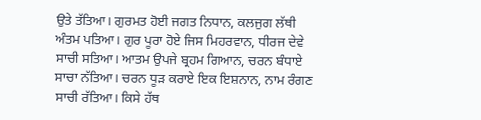ਉਤੇ ਤੱਤਿਆ। ਗੁਰਮਤ ਹੋਈ ਜਗਤ ਨਿਧਾਨ, ਕਲਜੁਗ ਲੱਥੀ ਅੰਤਮ ਪਤਿਆ। ਗੁਰ ਪੂਰਾ ਹੋਏ ਜਿਸ ਮਿਹਰਵਾਨ, ਧੀਰਜ ਦੇਵੇ ਸਾਚੀ ਸਤਿਆ। ਆਤਮ ਉਪਜੇ ਬ੍ਰਹਮ ਗਿਆਨ, ਚਰਨ ਬੰਧਾਏ ਸਾਚਾ ਨੱਤਿਆ। ਚਰਨ ਧੂੜ ਕਰਾਏ ਇਕ ਇਸ਼ਨਾਨ, ਨਾਮ ਰੰਗਣ ਸਾਚੀ ਰੱਤਿਆ। ਕਿਸੇ ਹੱਥ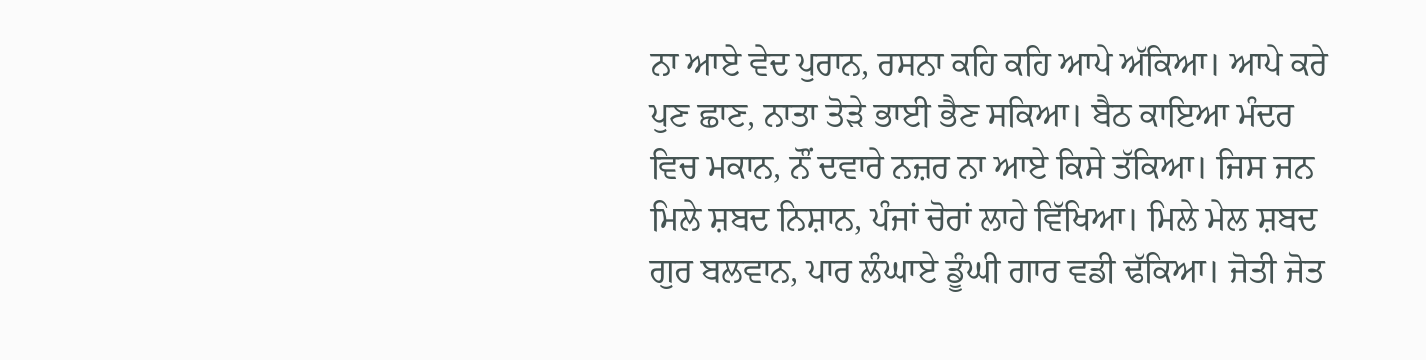ਨਾ ਆਏ ਵੇਦ ਪੁਰਾਨ, ਰਸਨਾ ਕਹਿ ਕਹਿ ਆਪੇ ਅੱਕਿਆ। ਆਪੇ ਕਰੇ ਪੁਣ ਛਾਣ, ਨਾਤਾ ਤੋੜੇ ਭਾਈ ਭੈਣ ਸਕਿਆ। ਬੈਠ ਕਾਇਆ ਮੰਦਰ ਵਿਚ ਮਕਾਨ, ਨੌਂ ਦਵਾਰੇ ਨਜ਼ਰ ਨਾ ਆਏ ਕਿਸੇ ਤੱਕਿਆ। ਜਿਸ ਜਨ ਮਿਲੇ ਸ਼ਬਦ ਨਿਸ਼ਾਨ, ਪੰਜਾਂ ਚੋਰਾਂ ਲਾਹੇ ਵਿੱਖਿਆ। ਮਿਲੇ ਮੇਲ ਸ਼ਬਦ ਗੁਰ ਬਲਵਾਨ, ਪਾਰ ਲੰਘਾਏ ਡੂੰਘੀ ਗਾਰ ਵਡੀ ਢੱਕਿਆ। ਜੋਤੀ ਜੋਤ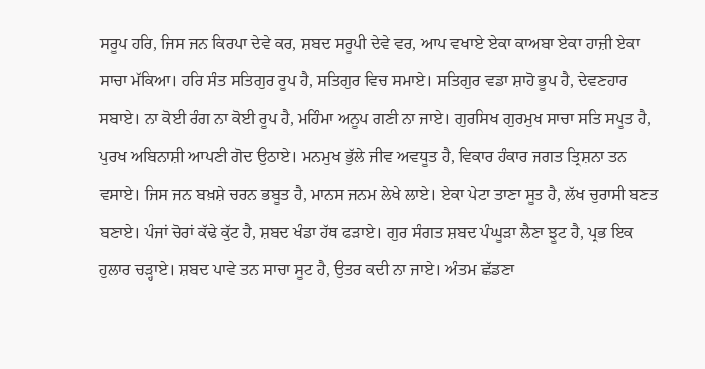ਸਰੂਪ ਹਰਿ, ਜਿਸ ਜਨ ਕਿਰਪਾ ਦੇਵੇ ਕਰ, ਸ਼ਬਦ ਸਰੂਪੀ ਦੇਵੇ ਵਰ, ਆਪ ਵਖਾਏ ਏਕਾ ਕਾਅਬਾ ਏਕਾ ਹਾਜ਼ੀ ਏਕਾ ਸਾਚਾ ਮੱਕਿਆ। ਹਰਿ ਸੰਤ ਸਤਿਗੁਰ ਰੂਪ ਹੈ, ਸਤਿਗੁਰ ਵਿਚ ਸਮਾਏ। ਸਤਿਗੁਰ ਵਡਾ ਸ਼ਾਹੋ ਭੂਪ ਹੈ, ਦੇਵਣਹਾਰ ਸਬਾਏ। ਨਾ ਕੋਈ ਰੰਗ ਨਾ ਕੋਈ ਰੂਪ ਹੈ, ਮਹਿੰਮਾ ਅਨੂਪ ਗਣੀ ਨਾ ਜਾਏ। ਗੁਰਸਿਖ ਗੁਰਮੁਖ ਸਾਚਾ ਸਤਿ ਸਪੂਤ ਹੈ, ਪੁਰਖ ਅਬਿਨਾਸ਼ੀ ਆਪਣੀ ਗੋਦ ਉਠਾਏ। ਮਨਮੁਖ ਭੁੱਲੇ ਜੀਵ ਅਵਧੂਤ ਹੈ, ਵਿਕਾਰ ਹੰਕਾਰ ਜਗਤ ਤ੍ਰਿਸ਼ਨਾ ਤਨ ਵਸਾਏ। ਜਿਸ ਜਨ ਬਖ਼ਸ਼ੇ ਚਰਨ ਭਬੂਤ ਹੈ, ਮਾਨਸ ਜਨਮ ਲੇਖੇ ਲਾਏ। ਏਕਾ ਪੇਟਾ ਤਾਣਾ ਸੂਤ ਹੈ, ਲੱਖ ਚੁਰਾਸੀ ਬਣਤ ਬਣਾਏ। ਪੰਜਾਂ ਚੋਰਾਂ ਕੱਢੇ ਕੁੱਟ ਹੈ, ਸ਼ਬਦ ਖੰਡਾ ਹੱਥ ਫੜਾਏ। ਗੁਰ ਸੰਗਤ ਸ਼ਬਦ ਪੰਘੂੜਾ ਲੈਣਾ ਝੂਟ ਹੈ, ਪ੍ਰਭ ਇਕ ਹੁਲਾਰ ਚੜ੍ਹਾਏ। ਸ਼ਬਦ ਪਾਵੇ ਤਨ ਸਾਚਾ ਸੂਟ ਹੈ, ਉਤਰ ਕਦੀ ਨਾ ਜਾਏ। ਅੰਤਮ ਛੱਡਣਾ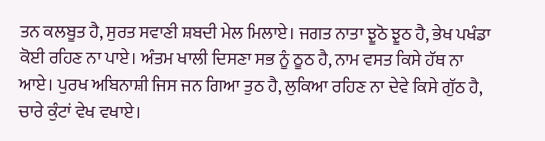ਤਨ ਕਲਬੂਤ ਹੈ, ਸੁਰਤ ਸਵਾਣੀ ਸ਼ਬਦੀ ਮੇਲ ਮਿਲਾਏ। ਜਗਤ ਨਾਤਾ ਝੂਠੋ ਝੂਠ ਹੈ, ਭੇਖ ਪਖੰਡਾ ਕੋਈ ਰਹਿਣ ਨਾ ਪਾਏ। ਅੰਤਮ ਖਾਲੀ ਦਿਸਣਾ ਸਭ ਨੂੰ ਠੂਠ ਹੈ, ਨਾਮ ਵਸਤ ਕਿਸੇ ਹੱਥ ਨਾ ਆਏ। ਪੁਰਖ ਅਬਿਨਾਸ਼ੀ ਜਿਸ ਜਨ ਗਿਆ ਤੁਠ ਹੈ, ਲੁਕਿਆ ਰਹਿਣ ਨਾ ਦੇਵੇ ਕਿਸੇ ਗੁੱਠ ਹੈ, ਚਾਰੇ ਕੁੰਟਾਂ ਵੇਖ ਵਖਾਏ।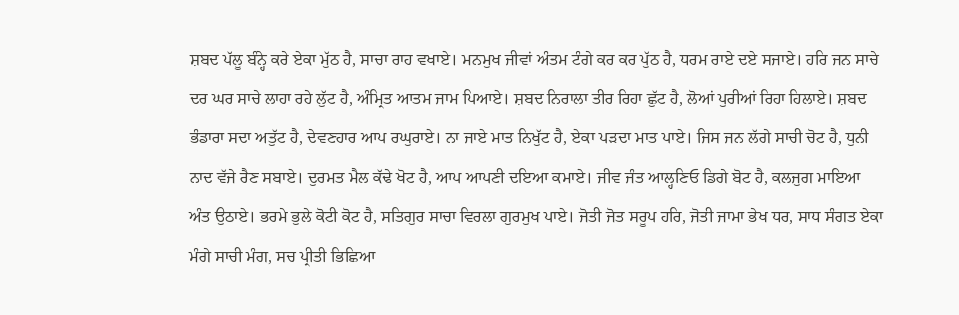ਸ਼ਬਦ ਪੱਲੂ ਬੰਨ੍ਹੇ ਕਰੇ ਏਕਾ ਮੁੱਠ ਹੈ, ਸਾਚਾ ਰਾਹ ਵਖਾਏ। ਮਨਮੁਖ ਜੀਵਾਂ ਅੰਤਮ ਟੰਗੇ ਕਰ ਕਰ ਪੁੱਠ ਹੈ, ਧਰਮ ਰਾਏ ਦਏ ਸਜਾਏ। ਹਰਿ ਜਨ ਸਾਚੇ ਦਰ ਘਰ ਸਾਚੇ ਲਾਹਾ ਰਹੇ ਲੁੱਟ ਹੈ, ਅੰਮ੍ਰਿਤ ਆਤਮ ਜਾਮ ਪਿਆਏ। ਸ਼ਬਦ ਨਿਰਾਲਾ ਤੀਰ ਰਿਹਾ ਛੁੱਟ ਹੈ, ਲੋਆਂ ਪੁਰੀਆਂ ਰਿਹਾ ਹਿਲਾਏ। ਸ਼ਬਦ ਭੰਡਾਰਾ ਸਦਾ ਅਤੁੱਟ ਹੈ, ਦੇਵਣਹਾਰ ਆਪ ਰਘੁਰਾਏ। ਨਾ ਜਾਏ ਮਾਤ ਨਿਖੁੱਟ ਹੈ, ਏਕਾ ਪੜਦਾ ਮਾਤ ਪਾਏ। ਜਿਸ ਜਨ ਲੱਗੇ ਸਾਚੀ ਚੋਟ ਹੈ, ਧੁਨੀ ਨਾਦ ਵੱਜੇ ਰੈਣ ਸਬਾਏ। ਦੁਰਮਤ ਮੈਲ ਕੱਢੇ ਖੋਟ ਹੈ, ਆਪ ਆਪਣੀ ਦਇਆ ਕਮਾਏ। ਜੀਵ ਜੰਤ ਆਲ੍ਹਣਿਓ ਡਿਗੇ ਬੋਟ ਹੈ, ਕਲਜੁਗ ਮਾਇਆ ਅੰਤ ਉਠਾਏ। ਭਰਮੇ ਭੁਲੇ ਕੋਟੀ ਕੋਟ ਹੈ, ਸਤਿਗੁਰ ਸਾਚਾ ਵਿਰਲਾ ਗੁਰਮੁਖ ਪਾਏ। ਜੋਤੀ ਜੋਤ ਸਰੂਪ ਹਰਿ, ਜੋਤੀ ਜਾਮਾ ਭੇਖ ਧਰ, ਸਾਧ ਸੰਗਤ ਏਕਾ ਮੰਗੇ ਸਾਚੀ ਮੰਗ, ਸਚ ਪ੍ਰੀਤੀ ਭਿਛਿਆ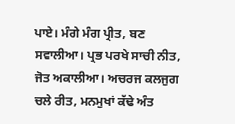ਪਾਏ। ਮੰਗੇ ਮੰਗ ਪ੍ਰੀਤ, ਬਣ ਸਵਾਲੀਆ। ਪ੍ਰਭ ਪਰਖੇ ਸਾਚੀ ਨੀਤ, ਜੋਤ ਅਕਾਲੀਆ। ਅਚਰਜ ਕਲਜੁਗ ਚਲੇ ਰੀਤ, ਮਨਮੁਖਾਂ ਕੱਢੇ ਅੰਤ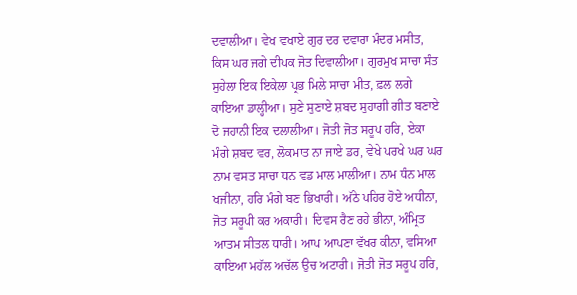ਦਵਾਲੀਆ। ਵੇਖ ਵਖਾਏ ਗੁਰ ਦਰ ਦਵਾਰਾ ਮੰਦਰ ਮਸੀਤ, ਕਿਸ ਘਰ ਜਗੇ ਦੀਪਕ ਜੋਤ ਦਿਵਾਲੀਆ। ਗੁਰਮੁਖ ਸਾਚਾ ਸੰਤ ਸੁਹੇਲਾ ਇਕ ਇਕੇਲਾ ਪ੍ਰਭ ਮਿਲੇ ਸਾਚਾ ਮੀਤ, ਫ਼ਲ ਲਗੇ ਕਾਇਆ ਡਾਲ੍ਹੀਆ। ਸੁਣੇ ਸੁਣਾਏ ਸ਼ਬਦ ਸੁਹਾਗੀ ਗੀਤ ਬਣਾਏ ਦੋ ਜਹਾਨੀ ਇਕ ਦਲਾਲੀਆ। ਜੋਤੀ ਜੋਤ ਸਰੂਪ ਹਰਿ, ਏਕਾ ਮੰਗੇ ਸ਼ਬਦ ਵਰ, ਲੋਕਮਾਤ ਨਾ ਜਾਏ ਡਰ, ਵੇਖੇ ਪਰਖੇ ਘਰ ਘਰ ਨਾਮ ਵਸਤ ਸਾਚਾ ਧਨ ਵਡ ਮਾਲ ਮਾਲੀਆ। ਨਾਮ ਧੰਨ ਮਾਲ ਖਜੀਨਾ, ਹਰਿ ਮੰਗੇ ਬਣ ਭਿਖਾਰੀ। ਅੱਠੇ ਪਹਿਰ ਹੋਏ ਅਧੀਨਾ, ਜੋਤ ਸਰੂਪੀ ਕਰ ਅਕਾਰੀ। ਦਿਵਸ ਰੈਣ ਰਹੇ ਭੀਨਾ, ਅੰਮ੍ਰਿਤ ਆਤਮ ਸੀਤਲ ਧਾਰੀ। ਆਪ ਆਪਣਾ ਵੱਖਰ ਕੀਨਾ, ਵਸਿਆ ਕਾਇਆ ਮਹੱਲ ਅਚੱਲ ਉਚ ਅਟਾਰੀ। ਜੋਤੀ ਜੋਤ ਸਰੂਪ ਹਰਿ,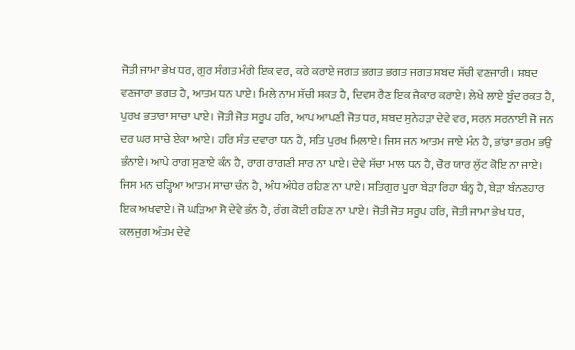ਜੋਤੀ ਜਾਮਾ ਭੇਖ ਧਰ, ਗੁਰ ਸੰਗਤ ਮੰਗੇ ਇਕ ਵਰ, ਕਰੇ ਕਰਾਏ ਜਗਤ ਭਗਤ ਭਗਤ ਜਗਤ ਸ਼ਬਦ ਸੱਚੀ ਵਣਜਾਰੀ। ਸ਼ਬਦ ਵਣਜਾਰਾ ਭਗਤ ਹੈ, ਆਤਮ ਧਨ ਪਾਏ। ਮਿਲੇ ਨਾਮ ਸੱਚੀ ਸ਼ਕਤ ਹੈ, ਦਿਵਸ ਰੈਣ ਇਕ ਜੈਕਾਰ ਕਰਾਏ। ਲੇਖੇ ਲਾਏ ਬੂੰਦ ਰਕਤ ਹੈ, ਪੁਰਖ ਭਤਾਰਾ ਸਾਚਾ ਪਾਏ। ਜੋਤੀ ਜੋਤ ਸਰੂਪ ਹਰਿ, ਆਪ ਆਪਣੀ ਜੋਤ ਧਰ, ਸ਼ਬਦ ਸੁਨੇਹੜਾ ਦੇਵੇ ਵਰ, ਸਰਨ ਸਰਨਾਈ ਜੋ ਜਨ ਦਰ ਘਰ ਸਾਚੇ ਏਕਾ ਆਏ। ਹਰਿ ਸੰਤ ਦਵਾਰਾ ਧਨ ਹੈ, ਸਤਿ ਪੁਰਖ ਮਿਲਾਏ। ਜਿਸ ਜਨ ਆਤਮ ਜਾਏ ਮੰਨ ਹੈ, ਭਾਂਡਾ ਭਰਮ ਭਉ ਭੰਨਾਏ। ਆਪੇ ਰਾਗ ਸੁਣਾਏ ਕੰਨ ਹੈ, ਰਾਗ ਰਾਗਣੀ ਸਾਰ ਨਾ ਪਾਏ। ਦੇਵੇ ਸੱਚਾ ਮਾਲ ਧਨ ਹੈ, ਚੋਰ ਯਾਰ ਲੁੱਟ ਕੋਇ ਨਾ ਜਾਏ। ਜਿਸ ਮਨ ਚੜ੍ਹਿਆ ਆਤਮ ਸਾਚਾ ਚੰਨ ਹੈ, ਅੰਧ ਅੰਧੇਰ ਰਹਿਣ ਨਾ ਪਾਏ। ਸਤਿਗੁਰ ਪੂਰਾ ਬੇੜਾ ਰਿਹਾ ਬੰਨ੍ਹ ਹੈ, ਬੇੜਾ ਬੰਨਣਹਾਰ ਇਕ ਅਖਵਾਏ। ਜੋ ਘੜਿਆ ਸੋ ਦੇਵੇ ਭੰਨ ਹੈ, ਰੰਗ ਕੋਈ ਰਹਿਣ ਨਾ ਪਾਏ। ਜੋਤੀ ਜੋਤ ਸਰੂਪ ਹਰਿ, ਜੋਤੀ ਜਾਮਾ ਭੇਖ ਧਰ, ਕਲਜੁਗ ਅੰਤਮ ਦੇਵੇ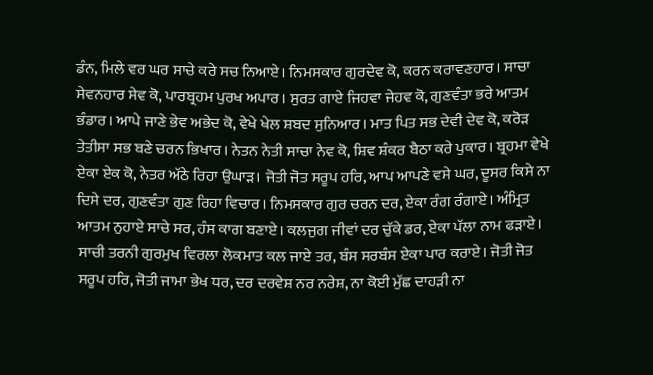ਡੰਨ, ਮਿਲੇ ਵਰ ਘਰ ਸਾਚੇ ਕਰੇ ਸਚ ਨਿਆਏ। ਨਿਮਸਕਾਰ ਗੁਰਦੇਵ ਕੋ, ਕਰਨ ਕਰਾਵਣਹਾਰ। ਸਾਚਾ ਸੇਵਨਹਾਰ ਸੇਵ ਕੋ, ਪਾਰਬ੍ਰਹਮ ਪੁਰਖ ਅਪਾਰ। ਸੁਰਤ ਗਾਏ ਜਿਹਵਾ ਜੇਹਵ ਕੋ, ਗੁਣਵੰਤਾ ਭਰੇ ਆਤਮ ਭੰਡਾਰ। ਆਪੇ ਜਾਣੇ ਭੇਵ ਅਭੇਦ ਕੋ, ਵੇਖੇ ਖੇਲ ਸ਼ਬਦ ਸੁਨਿਆਰ। ਮਾਤ ਪਿਤ ਸਭ ਦੇਵੀ ਦੇਵ ਕੋ, ਕਰੋੜ ਤੇਤੀਸਾ ਸਭ ਬਣੇ ਚਰਨ ਭਿਖਾਰ। ਨੇਤਨ ਨੇਤੀ ਸਾਚਾ ਨੇਵ ਕੋ, ਸ਼ਿਵ ਸ਼ੰਕਰ ਬੈਠਾ ਕਰੇ ਪੁਕਾਰ। ਬ੍ਰਹਮਾ ਵੇਖੇ ਏਕਾ ਏਕ ਕੋ, ਨੇਤਰ ਅੱਠੇ ਰਿਹਾ ਉਘਾੜ। ਜੋਤੀ ਜੋਤ ਸਰੂਪ ਹਰਿ, ਆਪ ਆਪਣੇ ਵਸੇ ਘਰ, ਦੂਸਰ ਕਿਸੇ ਨਾ ਦਿਸੇ ਦਰ, ਗੁਣਵੰਤਾ ਗੁਣ ਰਿਹਾ ਵਿਚਾਰ। ਨਿਮਸਕਾਰ ਗੁਰ ਚਰਨ ਦਰ, ਏਕਾ ਰੰਗ ਰੰਗਾਏ। ਅੰਮ੍ਰਿਤ ਆਤਮ ਨੁਹਾਏ ਸਾਚੇ ਸਰ, ਹੰਸ ਕਾਗ ਬਣਾਏ। ਕਲਜੁਗ ਜੀਵਾਂ ਦਰ ਚੁੱਕੇ ਡਰ, ਏਕਾ ਪੱਲਾ ਨਾਮ ਫੜਾਏ। ਸਾਚੀ ਤਰਨੀ ਗੁਰਮੁਖ ਵਿਰਲਾ ਲੋਕਮਾਤ ਕਲ ਜਾਏ ਤਰ, ਬੰਸ ਸਰਬੰਸ ਏਕਾ ਪਾਰ ਕਰਾਏ। ਜੋਤੀ ਜੋਤ ਸਰੂਪ ਹਰਿ, ਜੋਤੀ ਜਾਮਾ ਭੇਖ ਧਰ, ਦਰ ਦਰਵੇਸ਼ ਨਰ ਨਰੇਸ਼, ਨਾ ਕੋਈ ਮੁੱਛ ਦਾਹੜੀ ਨਾ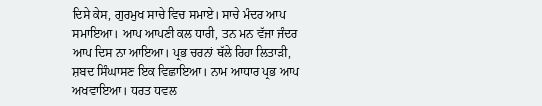ਦਿਸੇ ਕੇਸ, ਗੁਰਮੁਖ ਸਾਚੇ ਵਿਚ ਸਮਾਏ। ਸਾਚੇ ਮੰਦਰ ਆਪ ਸਮਾਇਆ। ਆਪ ਆਪਣੀ ਕਲ ਧਾਰੀ, ਤਨ ਮਨ ਵੱਜਾ ਜੰਦਰ ਆਪ ਦਿਸ ਨਾ ਆਇਆ। ਪ੍ਰਭ ਚਰਨਾਂ ਥੱਲੇ ਰਿਹਾ ਲਿਤਾੜੀ, ਸ਼ਬਦ ਸਿੰਘਾਸਣ ਇਕ ਵਿਛਾਇਆ। ਨਾਮ ਆਧਾਰ ਪ੍ਰਭ ਆਪ ਅਖਵਾਇਆ। ਧਰਤ ਧਵਲ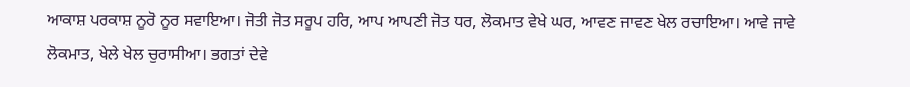ਆਕਾਸ਼ ਪਰਕਾਸ਼ ਨੂਰੋ ਨੂਰ ਸਵਾਇਆ। ਜੋਤੀ ਜੋਤ ਸਰੂਪ ਹਰਿ, ਆਪ ਆਪਣੀ ਜੋਤ ਧਰ, ਲੋਕਮਾਤ ਵੇਖੇ ਘਰ, ਆਵਣ ਜਾਵਣ ਖੇਲ ਰਚਾਇਆ। ਆਵੇ ਜਾਵੇ ਲੋਕਮਾਤ, ਖੇਲੇ ਖੇਲ ਚੁਰਾਸੀਆ। ਭਗਤਾਂ ਦੇਵੇ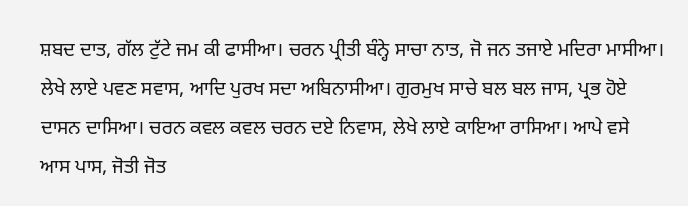ਸ਼ਬਦ ਦਾਤ, ਗੱਲ ਟੁੱਟੇ ਜਮ ਕੀ ਫਾਸੀਆ। ਚਰਨ ਪ੍ਰੀਤੀ ਬੰਨ੍ਹੇ ਸਾਚਾ ਨਾਤ, ਜੋ ਜਨ ਤਜਾਏ ਮਦਿਰਾ ਮਾਸੀਆ। ਲੇਖੇ ਲਾਏ ਪਵਣ ਸਵਾਸ, ਆਦਿ ਪੁਰਖ ਸਦਾ ਅਬਿਨਾਸੀਆ। ਗੁਰਮੁਖ ਸਾਚੇ ਬਲ ਬਲ ਜਾਸ, ਪ੍ਰਭ ਹੋਏ ਦਾਸਨ ਦਾਸਿਆ। ਚਰਨ ਕਵਲ ਕਵਲ ਚਰਨ ਦਏ ਨਿਵਾਸ, ਲੇਖੇ ਲਾਏ ਕਾਇਆ ਰਾਸਿਆ। ਆਪੇ ਵਸੇ ਆਸ ਪਾਸ, ਜੋਤੀ ਜੋਤ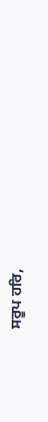ਸਰੂਪ ਹਰਿ,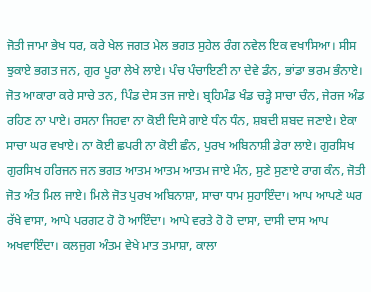ਜੋਤੀ ਜਾਮਾ ਭੇਖ ਧਰ, ਕਰੇ ਖੇਲ ਜਗਤ ਮੇਲ ਭਗਤ ਸੁਹੇਲ ਰੰਗ ਨਵੇਲ ਇਕ ਵਖਾਸਿਆ। ਸੀਸ ਝੁਕਾਏ ਭਗਤ ਜਨ, ਗੁਰ ਪੂਰਾ ਲੇਖੇ ਲਾਏ। ਪੰਚ ਪੰਚਾਇਣੀ ਨਾ ਦੇਵੇ ਡੰਨ, ਭਾਂਡਾ ਭਰਮ ਭੰਨਾਏ। ਜੋਤ ਆਕਾਰਾ ਕਰੇ ਸਾਚੇ ਤਨ, ਪਿੰਡ ਦੇਸ ਤਜ ਜਾਏ। ਬ੍ਰਹਿਮੰਡ ਖੰਡ ਚੜ੍ਹੇ ਸਾਚਾ ਚੰਨ, ਜੇਰਜ ਅੰਡ ਰਹਿਣ ਨਾ ਪਾਏ। ਰਸਨਾ ਜਿਹਵਾ ਨਾ ਕੋਈ ਦਿਸੇ ਗਾਏ ਧੰਨ ਧੰਨ, ਸ਼ਬਦੀ ਸ਼ਬਦ ਜਣਾਏ। ਏਕਾ ਸਾਚਾ ਘਰ ਵਖਾਏ। ਨਾ ਕੋਈ ਛਪਰੀ ਨਾ ਕੋਈ ਛੰਨ, ਪੁਰਖ ਅਬਿਨਾਸ਼ੀ ਡੇਰਾ ਲਾਏ। ਗੁਰਸਿਖ ਗੁਰਸਿਖ ਹਰਿਜਨ ਜਨ ਭਗਤ ਆਤਮ ਆਤਮ ਆਤਮ ਜਾਏ ਮੰਨ, ਸੁਣੇ ਸੁਣਾਏ ਰਾਗ ਕੰਨ, ਜੋਤੀ ਜੋਤ ਅੰਤ ਮਿਲ ਜਾਏ। ਮਿਲੇ ਜੋਤ ਪੁਰਖ ਅਬਿਨਾਸ਼ਾ, ਸਾਚਾ ਧਾਮ ਸੁਹਾਇੰਦਾ। ਆਪ ਆਪਣੇ ਘਰ ਰੱਖੇ ਵਾਸਾ, ਆਪੇ ਪਰਗਟ ਹੋ ਹੋ ਆਇੰਦਾ। ਆਪੇ ਵਰਤੇ ਹੋ ਹੋ ਦਾਸਾ, ਦਾਸੀ ਦਾਸ ਆਪ ਅਖਵਾਇੰਦਾ। ਕਲਜੁਗ ਅੰਤਮ ਵੇਖੇ ਮਾਤ ਤਮਾਸ਼ਾ, ਕਾਲਾ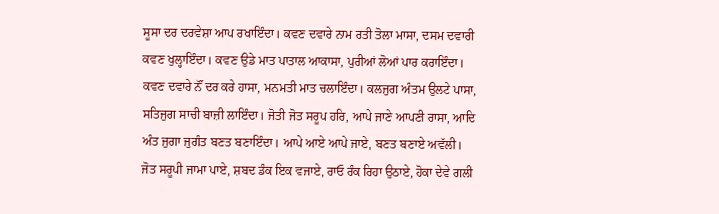ਸੂਸਾ ਦਰ ਦਰਵੇਸ਼ਾ ਆਪ ਰਖਾਇੰਦਾ। ਕਵਣ ਦਵਾਰੇ ਨਾਮ ਰਤੀ ਤੋਲਾ ਮਾਸਾ, ਦਸਮ ਦਵਾਰੀ ਕਵਣ ਖੁਲ੍ਹਾਇੰਦਾ। ਕਵਣ ਉਡੇ ਮਾਤ ਪਾਤਾਲ ਆਕਾਸਾ, ਪੁਰੀਆਂ ਲੋਆਂ ਪਾਰ ਕਰਾਇੰਦਾ। ਕਵਣ ਦਵਾਰੇ ਨੌਂ ਦਰ ਕਰੇ ਹਾਸਾ, ਮਨਮਤੀ ਮਾਤ ਚਲਾਇੰਦਾ। ਕਲਜੁਗ ਅੰਤਮ ਉਲਟੇ ਪਾਸਾ, ਸਤਿਜੁਗ ਸਾਚੀ ਬਾਜ਼ੀ ਲਾਇੰਦਾ। ਜੋਤੀ ਜੋਤ ਸਰੂਪ ਹਰਿ, ਆਪੇ ਜਾਣੇ ਆਪਣੀ ਰਾਸਾ, ਆਦਿ ਅੰਤ ਜੁਗਾ ਜੁਗੰਤ ਬਣਤ ਬਣਾਇੰਦਾ। ਆਪੇ ਆਏ ਆਪੇ ਜਾਏ, ਬਣਤ ਬਣਾਏ ਅਵੱਲੀ। ਜੋਤ ਸਰੂਪੀ ਜਾਮਾ ਪਾਏ, ਸ਼ਬਦ ਡੰਕ ਇਕ ਵਜਾਏ, ਰਾਓ ਰੰਕ ਰਿਹਾ ਉਠਾਏ, ਹੋਕਾ ਦੇਵੇ ਗਲੀ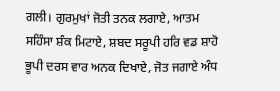ਗਲੀ। ਗੁਰਮੁਖਾਂ ਜੋਤੀ ਤਨਕ ਲਗਾਏ, ਆਤਮ ਸਹਿੰਸਾ ਸ਼ੰਕ ਮਿਟਾਏ, ਸ਼ਬਦ ਸਰੂਪੀ ਹਰਿ ਵਡ ਸ਼ਾਹੋ ਭੂਪੀ ਦਰਸ ਵਾਰ ਅਨਕ ਦਿਖਾਏ, ਜੋਤ ਜਗਾਏ ਅੰਧ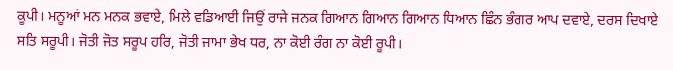ਕੂਪੀ। ਮਨੂਆਂ ਮਨ ਮਨਕ ਭਵਾਏ, ਮਿਲੇ ਵਡਿਆਈ ਜਿਉਂ ਰਾਜੇ ਜਨਕ ਗਿਆਨ ਗਿਆਨ ਗਿਆਨ ਧਿਆਨ ਛਿੰਨ ਭੰਗਰ ਆਪ ਦਵਾਏ, ਦਰਸ ਦਿਖਾਏ ਸਤਿ ਸਰੂਪੀ। ਜੋਤੀ ਜੋਤ ਸਰੂਪ ਹਰਿ, ਜੋਤੀ ਜਾਮਾ ਭੇਖ ਧਰ, ਨਾ ਕੋਈ ਰੰਗ ਨਾ ਕੋਈ ਰੂਪੀ।